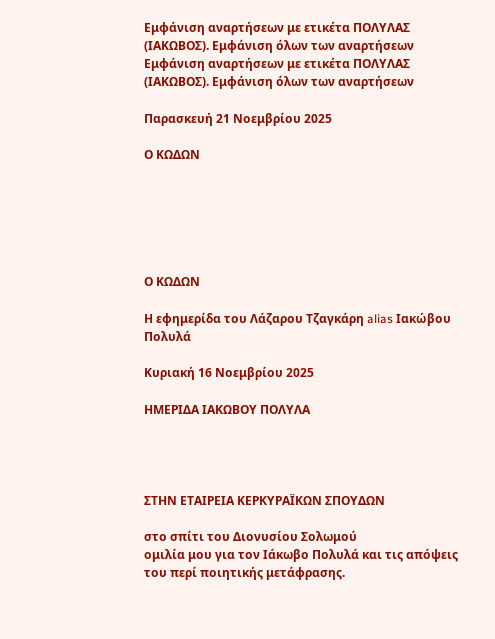Εμφάνιση αναρτήσεων με ετικέτα ΠΟΛΥΛΑΣ (ΙΑΚΩΒΟΣ). Εμφάνιση όλων των αναρτήσεων
Εμφάνιση αναρτήσεων με ετικέτα ΠΟΛΥΛΑΣ (ΙΑΚΩΒΟΣ). Εμφάνιση όλων των αναρτήσεων

Παρασκευή 21 Νοεμβρίου 2025

Ο ΚΩΔΩΝ






Ο ΚΩΔΩΝ

Η εφημερίδα του Λάζαρου Τζαγκάρη alias Ιακώβου Πολυλά

Κυριακή 16 Νοεμβρίου 2025

ΗΜΕΡΙΔΑ ΙΑΚΩΒΟΥ ΠΟΛΥΛΑ




ΣΤΗΝ ΕΤΑΙΡΕΙΑ ΚΕΡΚΥΡΑΪΚΩΝ ΣΠΟΥΔΩΝ

στο σπίτι του Διονυσίου Σολωμού
ομιλία μου για τον Ιάκωβο Πολυλά και τις απόψεις του περί ποιητικής μετάφρασης.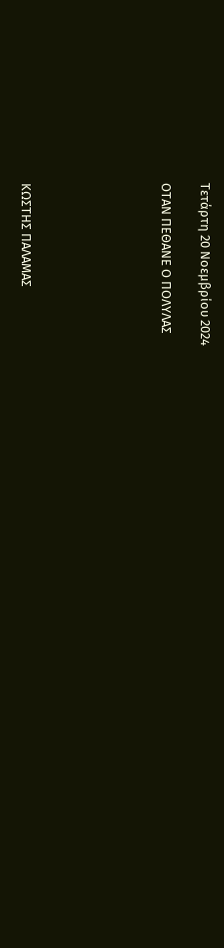Τετάρτη 20 Νοεμβρίου 2024

ΟΤΑΝ ΠΕΘΑΝΕ Ο ΠΟΛΥΛΑΣ






ΚΩΣΤΗΣ ΠΑΛΑΜΑΣ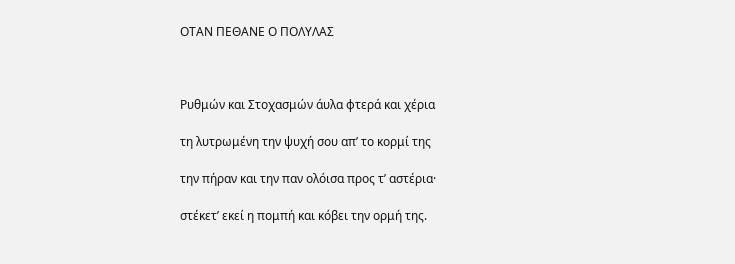ΟΤΑΝ ΠΕΘΑΝΕ Ο ΠΟΛΥΛΑΣ



Ρυθμών και Στοχασμών άυλα φτερά και χέρια

τη λυτρωμένη την ψυχή σου απ’ το κορμί της

την πήραν και την παν ολόισα προς τ’ αστέρια·

στέκετ’ εκεί η πομπή και κόβει την ορμή της.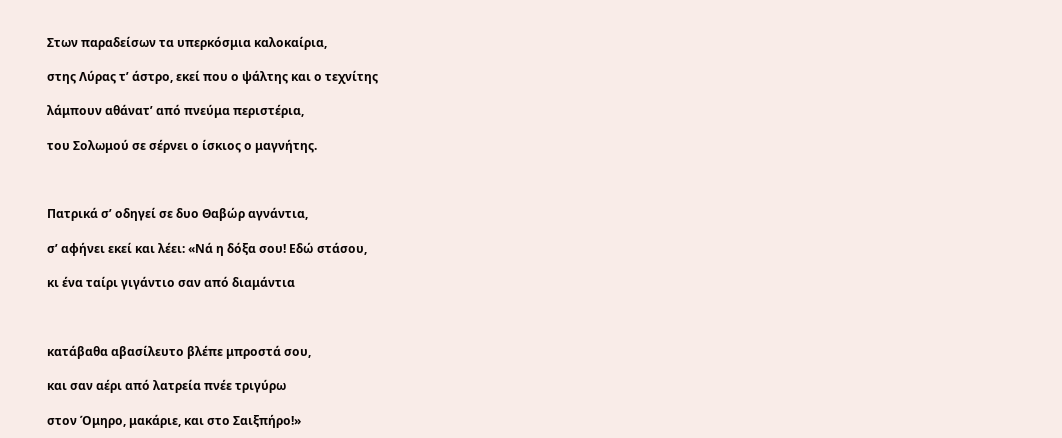Στων παραδείσων τα υπερκόσμια καλοκαίρια,

στης Λύρας τ’ άστρο, εκεί που ο ψάλτης και ο τεχνίτης

λάμπουν αθάνατ’ από πνεύμα περιστέρια,

του Σολωμού σε σέρνει ο ίσκιος ο μαγνήτης.



Πατρικά σ’ οδηγεί σε δυο Θαβώρ αγνάντια,

σ’ αφήνει εκεί και λέει: «Νά η δόξα σου! Εδώ στάσου,

κι ένα ταίρι γιγάντιο σαν από διαμάντια



κατάβαθα αβασίλευτο βλέπε μπροστά σου,

και σαν αέρι από λατρεία πνέε τριγύρω

στον Όμηρο, μακάριε, και στο Σαιξπήρο!»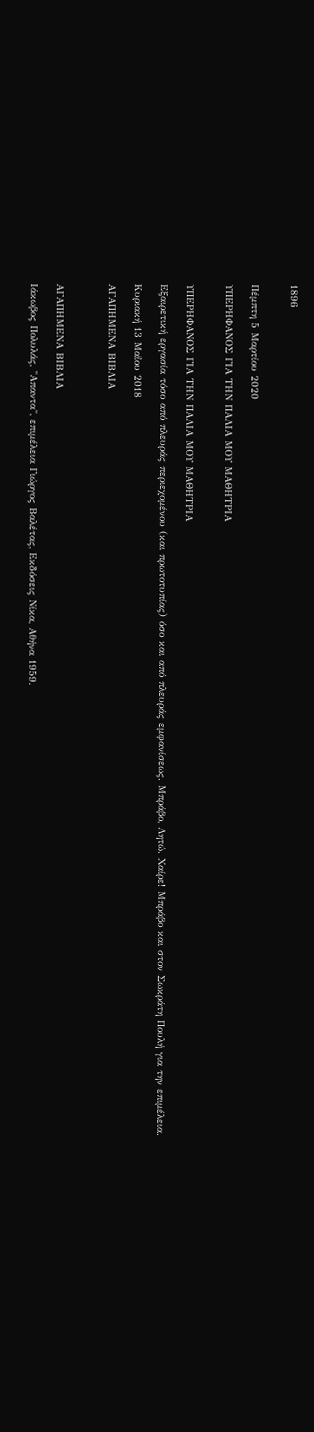1896


Πέμπτη 5 Μαρτίου 2020

ΥΠΕΡΗΦΑΝΟΣ ΓΙΑ ΤΗΝ ΠΑΛΙΑ ΜΟΥ ΜΑΘΗΤΡΙΑ


ΥΠΕΡΗΦΑΝΟΣ ΓΙΑ ΤΗΝ ΠΑΛΙΑ ΜΟΥ ΜΑΘΗΤΡΙΑ

Εξαιρετική εργασία τόσο από πλευράς περιεχομένου (και πρωτοτυπίας) όσο και από πλευράς εμφανίσεως. Μπράβο, Λητώ. Χαίρε! Μπράβο και στον Σωκράτη Πουλή για την επιμέλεια.

Κυριακή 13 Μαΐου 2018

ΑΓΑΠΗΜΕΝΑ ΒΙΒΛΙΑ



ΑΓΑΠΗΜΕΝΑ ΒΙΒΛΙΑ

Ιάκωβος Πολυλάς, "Απαντα", επιμέλεια Γιώργος Βαλέτας, Εκδόσεις Νίκα, Αθήνα 1959.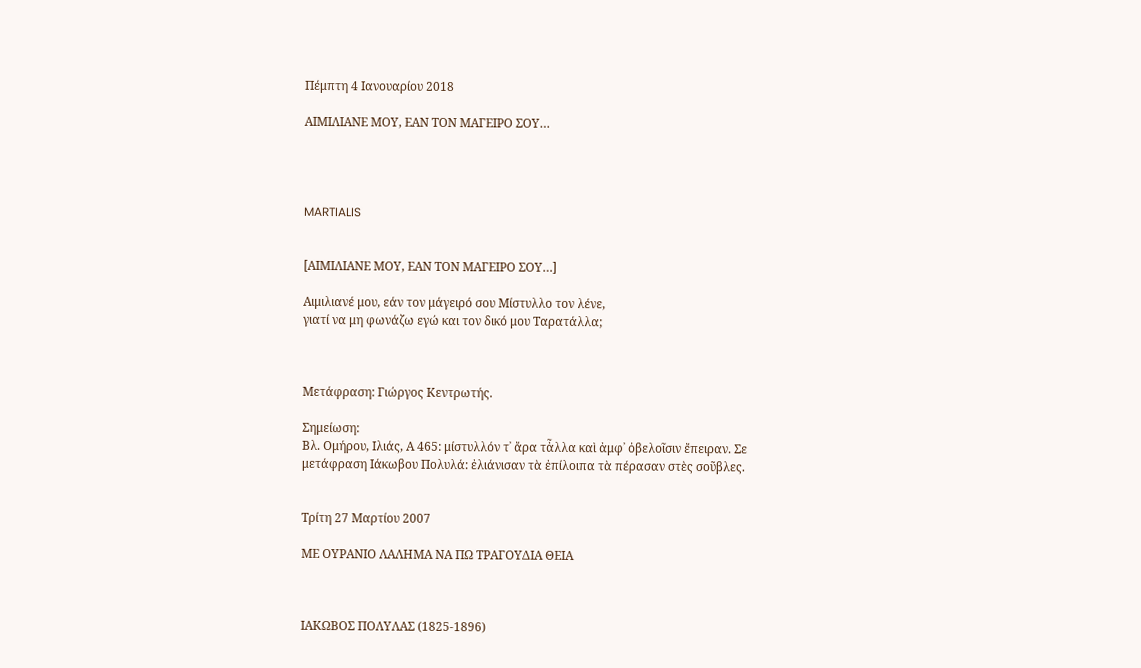Πέμπτη 4 Ιανουαρίου 2018

ΑΙΜΙΛΙΑΝΕ ΜΟΥ, ΕΑΝ ΤΟΝ ΜΑΓΕΙΡΟ ΣΟΥ…




MARTIALIS


[ΑΙΜΙΛΙΑΝΕ ΜΟΥ, ΕΑΝ ΤΟΝ ΜΑΓΕΙΡΟ ΣΟΥ…]

Αιμιλιανέ μου, εάν τον μάγειρό σου Μίστυλλο τον λένε,
γιατί να μη φωνάζω εγώ και τον δικό μου Ταρατάλλα;



Μετάφραση: Γιώργος Κεντρωτής.

Σημείωση:
Βλ. Ομήρου, Ιλιάς, Α 465: μίστυλλόν τ᾽ ἄρα τἆλλα καὶ ἀμφ᾽ ὀβελοῖσιν ἔπειραν. Σε μετάφραση Ιάκωβου Πολυλά: ἐλιάνισαν τὰ ἐπίλοιπα τὰ πέρασαν στὲς σοῦβλες.


Τρίτη 27 Μαρτίου 2007

ΜΕ ΟΥΡΑΝΙΟ ΛΑΛΗΜΑ ΝΑ ΠΩ ΤΡΑΓΟΥΔΙΑ ΘΕΙΑ



ΙΑΚΩΒΟΣ ΠΟΛΥΛΑΣ (1825-1896)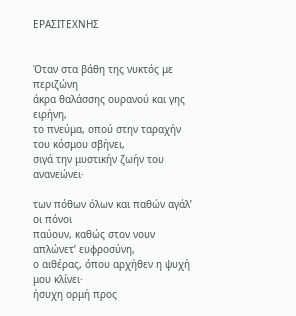ΕΡΑΣΙΤΕΧΝΗΣ


Όταν στα βάθη της νυκτός με περιζώνη
άκρα θαλάσσης ουρανού και γης ειρήνη,
το πνεύμα, οπού στην ταραχήν του κόσμου σβήνει,
σιγά την μυστικήν ζωήν του ανανεώνει·

των πόθων όλων και παθών αγάλ’ οι πόνοι
παύουν, καθώς στον νουν απλώνετ’ ευφροσύνη,
ο αιθέρας, όπου αρχήθεν η ψυχή μου κλίνει·
ήσυχη ορμή προς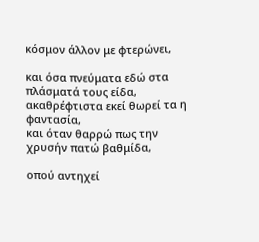κόσμον άλλον με φτερώνει,

και όσα πνεύματα εδώ στα πλάσματά τους είδα,
ακαθρέφτιστα εκεί θωρεί τα η φαντασία,
και όταν θαρρώ πως την χρυσήν πατώ βαθμίδα,

οπού αντηχεί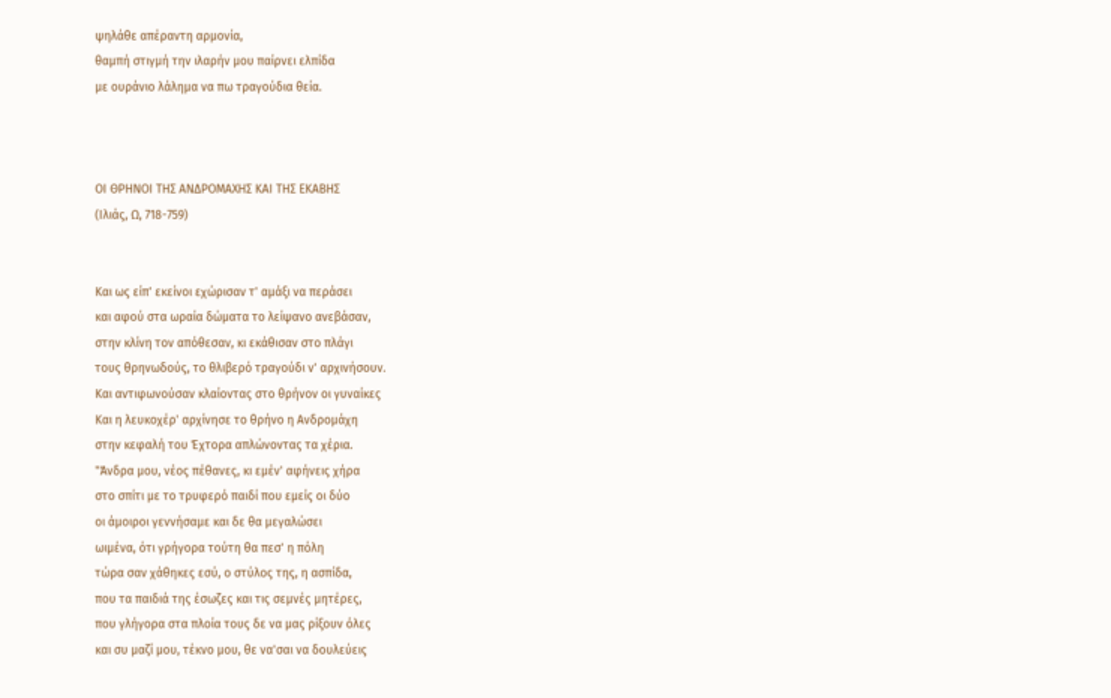ψηλάθε απέραντη αρμονία,
θαμπή στιγμή την ιλαρήν μου παίρνει ελπίδα
με ουράνιο λάλημα να πω τραγούδια θεία.



ΟΙ ΘΡΗΝΟΙ ΤΗΣ ΑΝΔΡΟΜΑΧΗΣ ΚΑΙ ΤΗΣ ΕΚΑΒΗΣ
(Ιλιάς, Ω, 718-759)


Και ως είπ' εκείνοι εχώρισαν τ' αμάξι να περάσει
και αφού στα ωραία δώματα το λείψανο ανεβάσαν,
στην κλίνη τον απόθεσαν, κι εκάθισαν στο πλάγι
τους θρηνωδούς, το θλιβερό τραγούδι ν' αρχινήσουν.
Και αντιφωνούσαν κλαίοντας στο θρήνον οι γυναίκες
Και η λευκοχέρ' αρχίνησε το θρήνο η Ανδρομάχη
στην κεφαλή του Έχτορα απλώνοντας τα χέρια.
"Άνδρα μου, νέος πέθανες, κι εμέν' αφήνεις χήρα
στο σπίτι με το τρυφερό παιδί που εμείς οι δύο
οι άμοιροι γεννήσαμε και δε θα μεγαλώσει
ωιμένα, ότι γρήγορα τούτη θα πεσ' η πόλη
τώρα σαν χάθηκες εσύ, ο στύλος της, η ασπίδα,
που τα παιδιά της έσωζες και τις σεμνές μητέρες,
που γλήγορα στα πλοία τους δε να μας ρίξουν όλες
και συ μαζί μου, τέκνο μου, θε να'σαι να δουλεύεις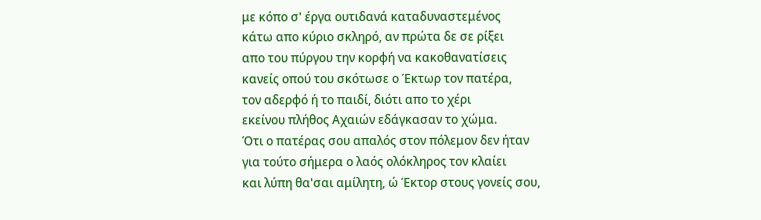με κόπο σ' έργα ουτιδανά καταδυναστεμένος
κάτω απο κύριο σκληρό, αν πρώτα δε σε ρίξει
απο του πύργου την κορφή να κακοθανατίσεις
κανείς οπού του σκότωσε ο Έκτωρ τον πατέρα,
τον αδερφό ή το παιδί, διότι απο το χέρι
εκείνου πλήθος Αχαιών εδάγκασαν το χώμα.
Ότι ο πατέρας σου απαλός στον πόλεμον δεν ήταν
για τούτο σήμερα ο λαός ολόκληρος τον κλαίει
και λύπη θα'σαι αμίλητη, ώ Έκτορ στους γονείς σου,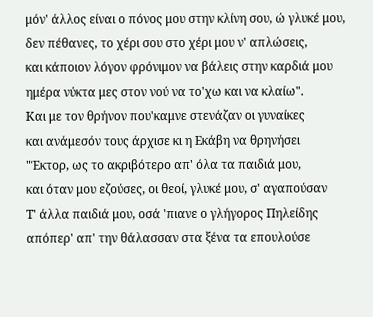μόν' άλλος είναι ο πόνος μου στην κλίνη σου, ώ γλυκέ μου,
δεν πέθανες, το χέρι σου στο χέρι μου ν' απλώσεις,
και κάποιον λόγον φρόνιμον να βάλεις στην καρδιά μου
ημέρα νύκτα μες στον νού να το'χω και να κλαίω".
Και με τον θρήνον που'καμνε στενάζαν οι γυναίκες
και ανάμεσόν τους άρχισε κι η Εκάβη να θρηνήσει
"Έκτορ, ως το ακριβότερο απ' όλα τα παιδιά μου,
και όταν μου εζούσες, οι θεοί, γλυκέ μου, σ' αγαπούσαν
Τ' άλλα παιδιά μου, οσά 'πιανε ο γλήγορος Πηλείδης
απόπερ' απ' την θάλασσαν στα ξένα τα επουλούσε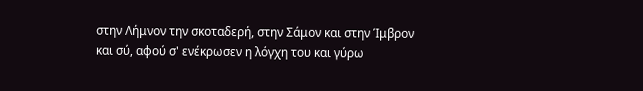στην Λήμνον την σκοταδερή, στην Σάμον και στην Ίμβρον
και σύ, αφού σ' ενέκρωσεν η λόγχη του και γύρω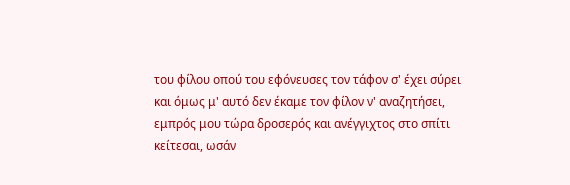του φίλου οπού του εφόνευσες τον τάφον σ' έχει σύρει
και όμως μ' αυτό δεν έκαμε τον φίλον ν' αναζητήσει,
εμπρός μου τώρα δροσερός και ανέγγιχτος στο σπίτι
κείτεσαι, ωσάν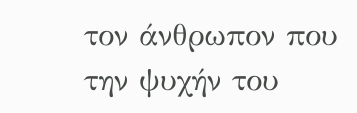τον άνθρωπον που την ψυχήν του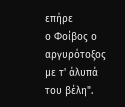επήρε
ο Φοίβος ο αργυρότοξος με τ' άλυπά του βέλη".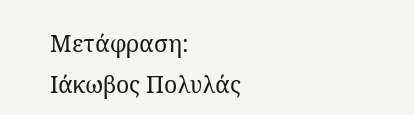Μετάφραση: Ιάκωβος Πολυλάς